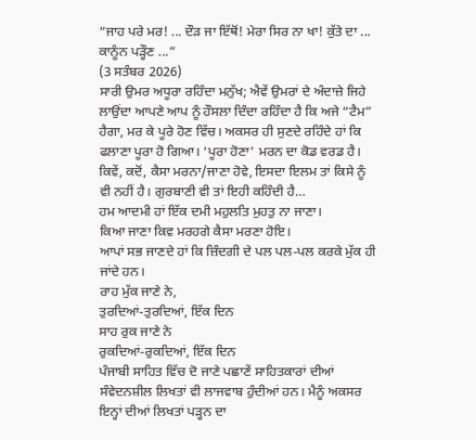“ਜਾਹ ਪਰੇ ਮਰ! ... ਦੌੜ ਜਾ ਇੱਥੋਂ! ਮੇਰਾ ਸਿਰ ਨਾ ਖਾ! ਕੁੱਤੇ ਦਾ ... ਕਾਨੂੰਨ ਪੜ੍ਹੌਣ ...”
(3 ਸਤੰਬਰ 2026)
ਸਾਰੀ ਉਮਰ ਅਧੂਰਾ ਰਹਿੰਦਾ ਮਨੁੱਖ; ਐਵੇਂ ਉਮਰਾਂ ਦੇ ਅੰਦਾਜ਼ੇ ਜਿਹੇ ਲਾਉਂਦਾ ਆਪਣੇ ਆਪ ਨੂੰ ਹੌਸਲਾ ਦਿੰਦਾ ਰਹਿੰਦਾ ਹੈ ਕਿ ਅਜੇ “ਟੈਮ” ਹੈਗਾ, ਮਰ ਕੇ ਪੂਰੇ ਹੋਣ ਵਿੱਚ। ਅਕਸਰ ਹੀ ਸੁਣਦੇ ਰਹਿੰਦੇ ਹਾਂ ਕਿ ਫਲਾਣਾ ਪੂਰਾ ਹੋ ਗਿਆ। ‘ਪੂਰਾ ਹੋਣਾ’ ਮਰਨ ਦਾ ਕੋਡ ਵਰਡ ਹੈ। ਕਿਵੇਂ, ਕਦੋਂ, ਕੈਸਾ ਮਰਨਾ/ਜਾਣਾ ਹੋਵੇ, ਇਸਦਾ ਇਲਮ ਤਾਂ ਕਿਸੇ ਨੂੰ ਵੀ ਨਹੀਂ ਹੈ। ਗੁਰਬਾਣੀ ਵੀ ਤਾਂ ਇਹੀ ਕਹਿੰਦੀ ਹੈ…
ਹਮ ਆਦਮੀ ਹਾਂ ਇੱਕ ਦਮੀ ਮਹੁਲਤਿ ਮੁਹਤੁ ਨਾ ਜਾਣਾ।
ਕਿਆ ਜਾਣਾ ਕਿਵ ਮਰਹਗੇ ਕੈਸਾ ਮਰਣਾ ਹੋਇ।
ਆਪਾਂ ਸਭ ਜਾਣਦੇ ਹਾਂ ਕਿ ਜ਼ਿੰਦਗੀ ਦੇ ਪਲ ਪਲ-ਪਲ ਕਰਕੇ ਮੁੱਕ ਹੀ ਜਾਂਦੇ ਹਨ।
ਰਾਹ ਮੁੱਕ ਜਾਣੇ ਨੇ,
ਤੁਰਦਿਆਂ-ਤੁਰਦਿਆਂ, ਇੱਕ ਦਿਨ
ਸਾਹ ਰੁਕ ਜਾਣੇ ਨੇ
ਰੁਕਦਿਆਂ-ਰੁਕਦਿਆਂ, ਇੱਕ ਦਿਨ
ਪੰਜਾਬੀ ਸਾਹਿਤ ਵਿੱਚ ਦੋ ਜਾਣੇ ਪਛਾਣੇਂ ਸਾਹਿਤਕਾਰਾਂ ਦੀਆਂ ਸੰਵੇਦਨਸ਼ੀਲ ਲਿਖਤਾਂ ਵੀ ਲਾਜਵਾਬ ਹੁੰਦੀਆਂ ਹਨ। ਮੈਨੂੰ ਅਕਸਰ ਇਨ੍ਹਾਂ ਦੀਆਂ ਲਿਖਤਾਂ ਪੜ੍ਹਨ ਦਾ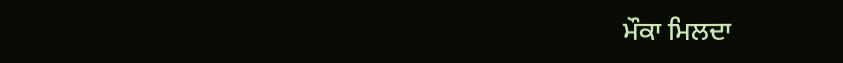ਮੌਕਾ ਮਿਲਦਾ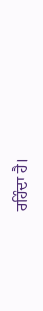ਰਹਿੰਦਾ ਹੈ।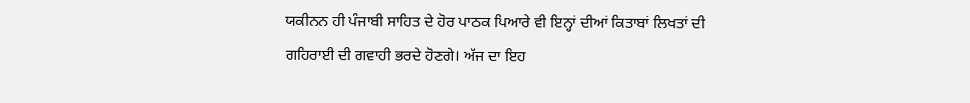ਯਕੀਨਨ ਹੀ ਪੰਜਾਬੀ ਸਾਹਿਤ ਦੇ ਹੋਰ ਪਾਠਕ ਪਿਆਰੇ ਵੀ ਇਨ੍ਹਾਂ ਦੀਆਂ ਕਿਤਾਬਾਂ ਲਿਖਤਾਂ ਦੀ ਗਹਿਰਾਈ ਦੀ ਗਵਾਹੀ ਭਰਦੇ ਹੋਣਗੇ। ਅੱਜ ਦਾ ਇਹ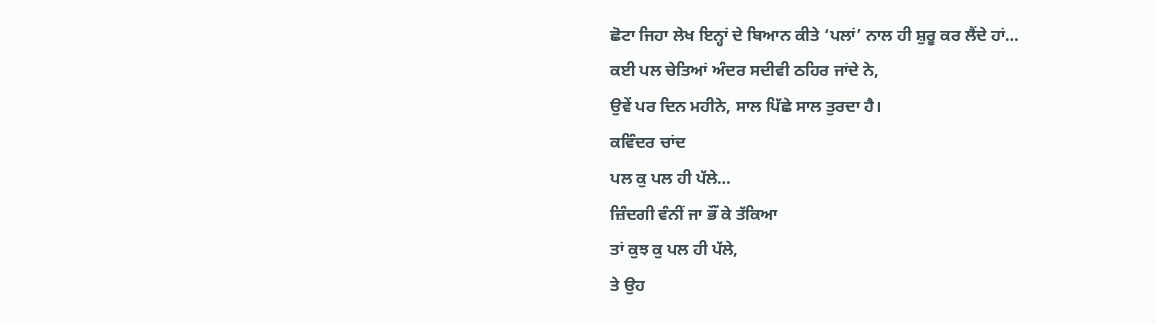ਛੋਟਾ ਜਿਹਾ ਲੇਖ ਇਨ੍ਹਾਂ ਦੇ ਬਿਆਨ ਕੀਤੇ ‘ਪਲਾਂ’ ਨਾਲ ਹੀ ਸ਼ੁਰੂ ਕਰ ਲੈਂਦੇ ਹਾਂ…
ਕਈ ਪਲ ਚੇਤਿਆਂ ਅੰਦਰ ਸਦੀਵੀ ਠਹਿਰ ਜਾਂਦੇ ਨੇ,
ਉਵੇਂ ਪਰ ਦਿਨ ਮਹੀਨੇ, ਸਾਲ ਪਿੱਛੇ ਸਾਲ ਤੁਰਦਾ ਹੈ।
ਕਵਿੰਦਰ ਚਾਂਦ
ਪਲ ਕੁ ਪਲ ਹੀ ਪੱਲੇ…
ਜ਼ਿੰਦਗੀ ਵੰਨੀਂ ਜਾ ਭੌਂ ਕੇ ਤੱਕਿਆ
ਤਾਂ ਕੁਝ ਕੁ ਪਲ ਹੀ ਪੱਲੇ,
ਤੇ ਉਹ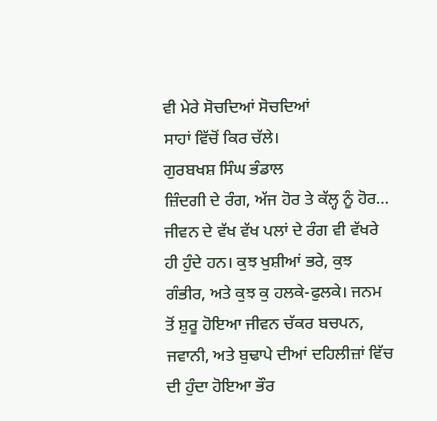ਵੀ ਮੇਰੇ ਸੋਚਦਿਆਂ ਸੋਚਦਿਆਂ
ਸਾਹਾਂ ਵਿੱਚੋਂ ਕਿਰ ਚੱਲੇ।
ਗੁਰਬਖਸ਼ ਸਿੰਘ ਭੰਡਾਲ
ਜ਼ਿੰਦਗੀ ਦੇ ਰੰਗ, ਅੱਜ ਹੋਰ ਤੇ ਕੱਲ੍ਹ ਨੂੰ ਹੋਰ…
ਜੀਵਨ ਦੇ ਵੱਖ ਵੱਖ ਪਲਾਂ ਦੇ ਰੰਗ ਵੀ ਵੱਖਰੇ ਹੀ ਹੁੰਦੇ ਹਨ। ਕੁਝ ਖੁਸ਼ੀਆਂ ਭਰੇ, ਕੁਝ ਗੰਭੀਰ, ਅਤੇ ਕੁਝ ਕੁ ਹਲਕੇ-ਫੁਲਕੇ। ਜਨਮ ਤੋਂ ਸ਼ੁਰੂ ਹੋਇਆ ਜੀਵਨ ਚੱਕਰ ਬਚਪਨ, ਜਵਾਨੀ, ਅਤੇ ਬੁਢਾਪੇ ਦੀਆਂ ਦਹਿਲੀਜ਼ਾਂ ਵਿੱਚ ਦੀ ਹੁੰਦਾ ਹੋਇਆ ਭੌਰ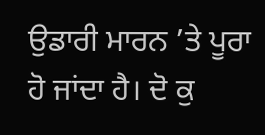ਉਡਾਰੀ ਮਾਰਨ ’ਤੇ ਪੂਰਾ ਹੋ ਜਾਂਦਾ ਹੈ। ਦੋ ਕੁ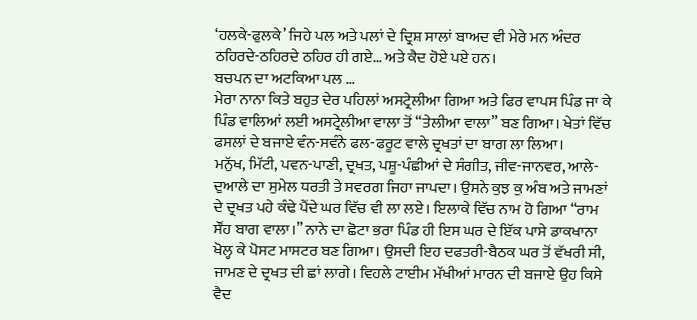‘ਹਲਕੇ-ਫੁਲਕੇ’ ਜਿਹੇ ਪਲ ਅਤੇ ਪਲਾਂ ਦੇ ਦ੍ਰਿਸ਼ ਸਾਲਾਂ ਬਾਅਦ ਵੀ ਮੇਰੇ ਮਨ ਅੰਦਰ ਠਹਿਰਦੇ-ਠਹਿਰਦੇ ਠਹਿਰ ਹੀ ਗਏ… ਅਤੇ ਕੈਦ ਹੋਏ ਪਏ ਹਨ।
ਬਚਪਨ ਦਾ ਅਟਕਿਆ ਪਲ …
ਮੇਰਾ ਨਾਨਾ ਕਿਤੇ ਬਹੁਤ ਦੇਰ ਪਹਿਲਾਂ ਅਸਟ੍ਰੇਲੀਆ ਗਿਆ ਅਤੇ ਫਿਰ ਵਾਪਸ ਪਿੰਡ ਜਾ ਕੇ ਪਿੰਡ ਵਾਲਿਆਂ ਲਈ ਅਸਟ੍ਰੇਲੀਆ ਵਾਲਾ ਤੋਂ “ਤੇਲੀਆ ਵਾਲਾ” ਬਣ ਗਿਆ। ਖੇਤਾਂ ਵਿੱਚ ਫਸਲਾਂ ਦੇ ਬਜਾਏ ਵੰਨ-ਸਵੰਨੇ ਫਲ-ਫਰੂਟ ਵਾਲੇ ਦ੍ਰਖਤਾਂ ਦਾ ਬਾਗ ਲਾ ਲਿਆ।
ਮਨੁੱਖ, ਮਿੱਟੀ, ਪਵਨ-ਪਾਣੀ, ਦ੍ਰਖਤ, ਪਸ਼ੂ-ਪੰਛੀਆਂ ਦੇ ਸੰਗੀਤ, ਜੀਵ-ਜਾਨਵਰ, ਆਲੇ-ਦੁਆਲੇ ਦਾ ਸੁਮੇਲ ਧਰਤੀ ਤੇ ਸਵਰਗ ਜਿਹਾ ਜਾਪਦਾ। ਉਸਨੇ ਕੁਝ ਕੁ ਅੰਬ ਅਤੇ ਜਾਮਣਾਂ ਦੇ ਦ੍ਰਖਤ ਪਹੇ ਕੰਢੇ ਪੈਂਦੇ ਘਰ ਵਿੱਚ ਵੀ ਲਾ ਲਏ। ਇਲਾਕੇ ਵਿੱਚ ਨਾਮ ਹੋ ਗਿਆ “ਰਾਮ ਸੌਂਹ ਬਾਗ ਵਾਲਾ।” ਨਾਨੇ ਦਾ ਛੋਟਾ ਭਰਾ ਪਿੰਡ ਹੀ ਇਸ ਘਰ ਦੇ ਇੱਕ ਪਾਸੇ ਡਾਕਖਾਨਾ ਖੋਲ੍ਹ ਕੇ ਪੋਸਟ ਮਾਸਟਰ ਬਣ ਗਿਆ। ਉਸਦੀ ਇਹ ਦਫਤਰੀ-ਬੈਠਕ ਘਰ ਤੋਂ ਵੱਖਰੀ ਸੀ, ਜਾਮਣ ਦੇ ਦ੍ਰਖਤ ਦੀ ਛਾਂ ਲਾਗੇ। ਵਿਹਲੇ ਟਾਈਮ ਮੱਖੀਆਂ ਮਾਰਨ ਦੀ ਬਜਾਏ ਉਹ ਕਿਸੇ ਵੈਦ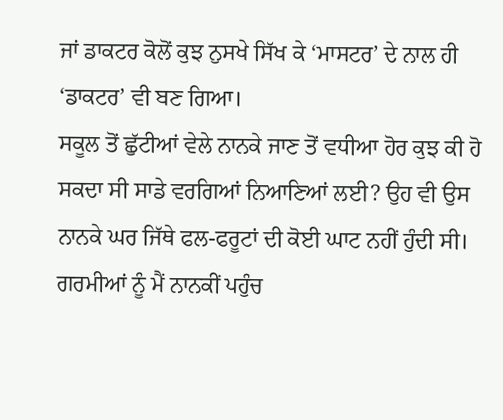ਜਾਂ ਡਾਕਟਰ ਕੋਲੋਂ ਕੁਝ ਨੁਸਖੇ ਸਿੱਖ ਕੇ ‘ਮਾਸਟਰ’ ਦੇ ਨਾਲ ਹੀ ‘ਡਾਕਟਰ’ ਵੀ ਬਣ ਗਿਆ।
ਸਕੂਲ ਤੋਂ ਛੁੱਟੀਆਂ ਵੇਲੇ ਨਾਨਕੇ ਜਾਣ ਤੋਂ ਵਧੀਆ ਹੋਰ ਕੁਝ ਕੀ ਹੋ ਸਕਦਾ ਸੀ ਸਾਡੇ ਵਰਗਿਆਂ ਨਿਆਣਿਆਂ ਲਈ? ਉਹ ਵੀ ਉਸ ਨਾਨਕੇ ਘਰ ਜਿੱਥੇ ਫਲ-ਫਰੂਟਾਂ ਦੀ ਕੋਈ ਘਾਟ ਨਹੀਂ ਹੁੰਦੀ ਸੀ। ਗਰਮੀਆਂ ਨੂੰ ਮੈਂ ਨਾਨਕੀਂ ਪਹੁੰਚ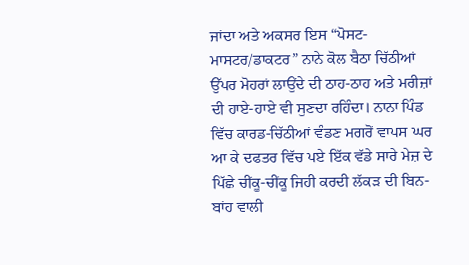ਜਾਂਦਾ ਅਤੇ ਅਕਸਰ ਇਸ “ਪੋਸਟ-ਮਾਸਟਰ/ਡਾਕਟਰ” ਨਾਨੇ ਕੋਲ ਬੈਠਾ ਚਿੱਠੀਆਂ ਉੱਪਰ ਮੋਹਰਾਂ ਲਾਉਂਦੇ ਦੀ ਠਾਹ-ਠਾਹ ਅਤੇ ਮਰੀਜ਼ਾਂ ਦੀ ਹਾਏ-ਹਾਏ ਵੀ ਸੁਣਦਾ ਰਹਿੰਦਾ। ਨਾਨਾ ਪਿੰਡ ਵਿੱਚ ਕਾਰਡ-ਚਿੱਠੀਆਂ ਵੰਡਣ ਮਗਰੋਂ ਵਾਪਸ ਘਰ ਆ ਕੇ ਦਫਤਰ ਵਿੱਚ ਪਏ ਇੱਕ ਵੱਡੇ ਸਾਰੇ ਮੇਜ਼ ਦੇ ਪਿੱਛੇ ਚੀਂਕੂ-ਚੀਂਕੂ ਜਿਹੀ ਕਰਦੀ ਲੱਕੜ ਦੀ ਬਿਨ-ਬਾਂਹ ਵਾਲੀ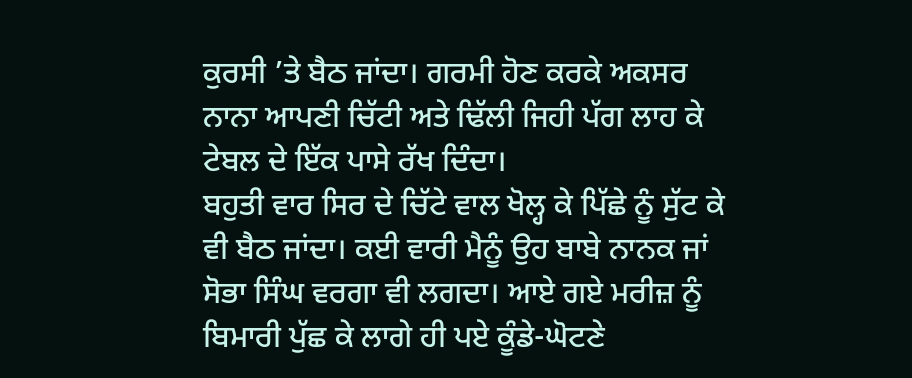ਕੁਰਸੀ ’ਤੇ ਬੈਠ ਜਾਂਦਾ। ਗਰਮੀ ਹੋਣ ਕਰਕੇ ਅਕਸਰ ਨਾਨਾ ਆਪਣੀ ਚਿੱਟੀ ਅਤੇ ਢਿੱਲੀ ਜਿਹੀ ਪੱਗ ਲਾਹ ਕੇ ਟੇਬਲ ਦੇ ਇੱਕ ਪਾਸੇ ਰੱਖ ਦਿੰਦਾ।
ਬਹੁਤੀ ਵਾਰ ਸਿਰ ਦੇ ਚਿੱਟੇ ਵਾਲ ਖੋਲ੍ਹ ਕੇ ਪਿੱਛੇ ਨੂੰ ਸੁੱਟ ਕੇ ਵੀ ਬੈਠ ਜਾਂਦਾ। ਕਈ ਵਾਰੀ ਮੈਨੂੰ ਉਹ ਬਾਬੇ ਨਾਨਕ ਜਾਂ ਸੋਭਾ ਸਿੰਘ ਵਰਗਾ ਵੀ ਲਗਦਾ। ਆਏ ਗਏ ਮਰੀਜ਼ ਨੂੰ ਬਿਮਾਰੀ ਪੁੱਛ ਕੇ ਲਾਗੇ ਹੀ ਪਏ ਕੂੰਡੇ-ਘੋਟਣੇ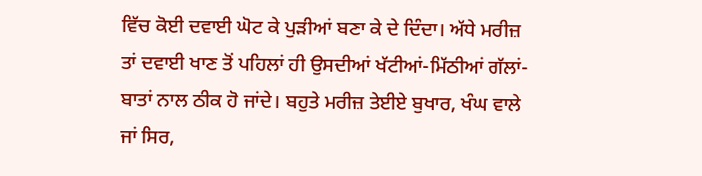ਵਿੱਚ ਕੋਈ ਦਵਾਈ ਘੋਟ ਕੇ ਪੁੜੀਆਂ ਬਣਾ ਕੇ ਦੇ ਦਿੰਦਾ। ਅੱਧੇ ਮਰੀਜ਼ ਤਾਂ ਦਵਾਈ ਖਾਣ ਤੋਂ ਪਹਿਲਾਂ ਹੀ ਉਸਦੀਆਂ ਖੱਟੀਆਂ-ਮਿੱਠੀਆਂ ਗੱਲਾਂ-ਬਾਤਾਂ ਨਾਲ ਠੀਕ ਹੋ ਜਾਂਦੇ। ਬਹੁਤੇ ਮਰੀਜ਼ ਤੇਈਏ ਬੁਖਾਰ, ਖੰਘ ਵਾਲੇ ਜਾਂ ਸਿਰ,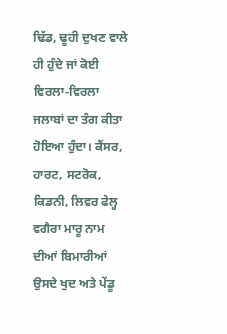ਢਿੱਡ, ਢੂਹੀ ਦੁਖਣ ਵਾਲੇ ਹੀ ਹੁੰਦੇ ਜਾਂ ਕੋਈ ਵਿਰਲਾ-ਵਿਰਲਾ ਜਲਾਬਾਂ ਦਾ ਤੰਗ ਕੀਤਾ ਹੋਇਆ ਹੁੰਦਾ। ਕੈਂਸਰ, ਹਾਰਟ, ਸਟਰੋਕ, ਕਿਡਨੀ, ਲਿਵਰ ਫੇਲ੍ਹ ਵਗੈਰਾ ਮਾਰੂ ਨਾਮ ਦੀਆਂ ਬਿਮਾਰੀਆਂ ਉਸਦੇ ਖੁਦ ਅਤੇ ਪੇਂਡੂ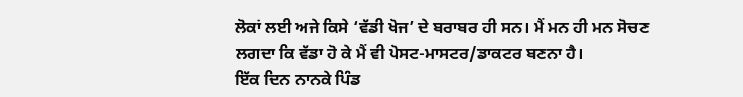ਲੋਕਾਂ ਲਈ ਅਜੇ ਕਿਸੇ ‘ਵੱਡੀ ਖੋਜ’ ਦੇ ਬਰਾਬਰ ਹੀ ਸਨ। ਮੈਂ ਮਨ ਹੀ ਮਨ ਸੋਚਣ ਲਗਦਾ ਕਿ ਵੱਡਾ ਹੋ ਕੇ ਮੈਂ ਵੀ ਪੋਸਟ-ਮਾਸਟਰ/ਡਾਕਟਰ ਬਣਨਾ ਹੈ।
ਇੱਕ ਦਿਨ ਨਾਨਕੇ ਪਿੰਡ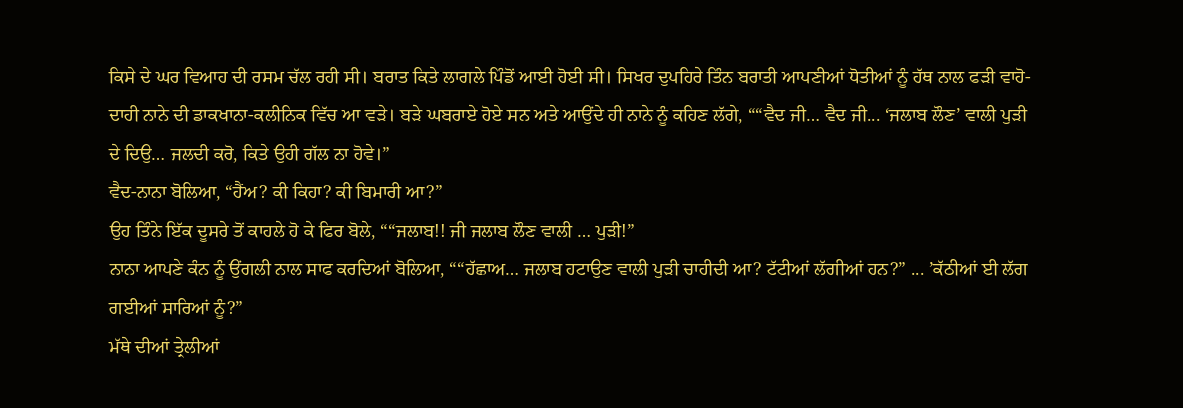ਕਿਸੇ ਦੇ ਘਰ ਵਿਆਹ ਦੀ ਰਸਮ ਚੱਲ ਰਹੀ ਸੀ। ਬਰਾਤ ਕਿਤੇ ਲਾਗਲੇ ਪਿੰਡੋਂ ਆਈ ਹੋਈ ਸੀ। ਸਿਖਰ ਦੁਪਹਿਰੇ ਤਿੰਨ ਬਰਾਤੀ ਆਪਣੀਆਂ ਧੋਤੀਆਂ ਨੂੰ ਹੱਥ ਨਾਲ ਫੜੀ ਵਾਹੋ-ਦਾਹੀ ਨਾਨੇ ਦੀ ਡਾਕਖਾਨਾ-ਕਲੀਨਿਕ ਵਿੱਚ ਆ ਵੜੇ। ਬੜੇ ਘਬਰਾਏ ਹੋਏ ਸਨ ਅਤੇ ਆਉਂਦੇ ਹੀ ਨਾਨੇ ਨੂੰ ਕਹਿਣ ਲੱਗੇ, ““ਵੈਦ ਜੀ… ਵੈਦ ਜੀ... ‘ਜਲਾਬ ਲੌਣ’ ਵਾਲੀ ਪੁੜੀ ਦੇ ਦਿਉ… ਜਲਦੀ ਕਰੋ, ਕਿਤੇ ਉਹੀ ਗੱਲ ਨਾ ਹੋਵੇ।”
ਵੈਦ-ਨਾਨਾ ਬੋਲਿਆ, “ਹੈਂਅ? ਕੀ ਕਿਹਾ? ਕੀ ਬਿਮਾਰੀ ਆ?”
ਉਹ ਤਿੰਨੇ ਇੱਕ ਦੂਸਰੇ ਤੋਂ ਕਾਹਲੇ ਹੋ ਕੇ ਫਿਰ ਬੋਲੇ, ““ਜਲਾਬ!! ਜੀ ਜਲਾਬ ਲੌਣ ਵਾਲੀ … ਪੁੜੀ!”
ਨਾਨਾ ਆਪਣੇ ਕੰਨ ਨੂੰ ਉਂਗਲੀ ਨਾਲ ਸਾਫ ਕਰਦਿਆਂ ਬੋਲਿਆ, ““ਹੱਛਾਅ… ਜਲਾਬ ਹਟਾਉਣ ਵਾਲੀ ਪੁੜੀ ਚਾਹੀਦੀ ਆ? ਟੱਟੀਆਂ ਲੱਗੀਆਂ ਹਨ?” ... ’ਕੱਠੀਆਂ ਈ ਲੱਗ ਗਈਆਂ ਸਾਰਿਆਂ ਨੂੰ?”
ਮੱਥੇ ਦੀਆਂ ਤ੍ਰੇਲੀਆਂ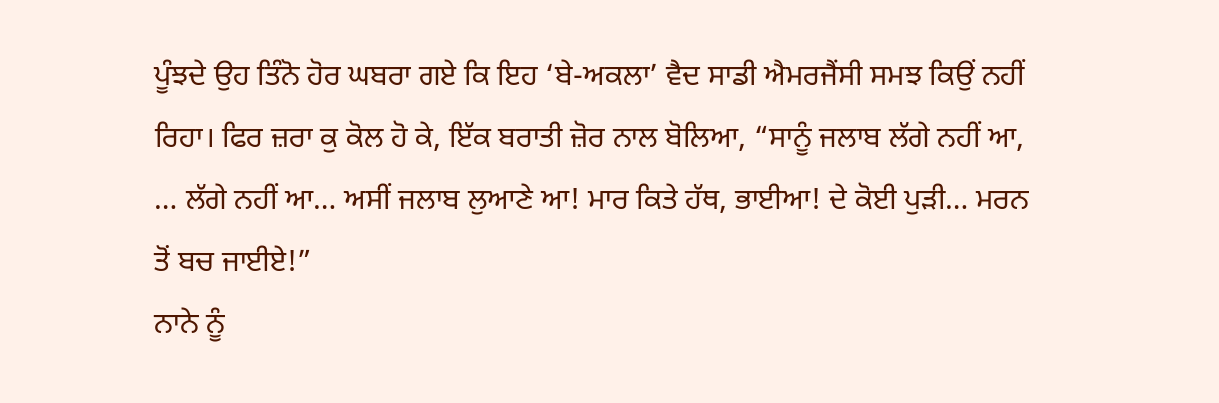ਪੂੰਝਦੇ ਉਹ ਤਿੰਨੋ ਹੋਰ ਘਬਰਾ ਗਏ ਕਿ ਇਹ ‘ਬੇ-ਅਕਲਾ’ ਵੈਦ ਸਾਡੀ ਐਮਰਜੈਂਸੀ ਸਮਝ ਕਿਉਂ ਨਹੀਂ ਰਿਹਾ। ਫਿਰ ਜ਼ਰਾ ਕੁ ਕੋਲ ਹੋ ਕੇ, ਇੱਕ ਬਰਾਤੀ ਜ਼ੋਰ ਨਾਲ ਬੋਲਿਆ, “ਸਾਨੂੰ ਜਲਾਬ ਲੱਗੇ ਨਹੀਂ ਆ, … ਲੱਗੇ ਨਹੀਂ ਆ… ਅਸੀਂ ਜਲਾਬ ਲੁਆਣੇ ਆ! ਮਾਰ ਕਿਤੇ ਹੱਥ, ਭਾਈਆ! ਦੇ ਕੋਈ ਪੁੜੀ… ਮਰਨ ਤੋਂ ਬਚ ਜਾਈਏ!”
ਨਾਨੇ ਨੂੰ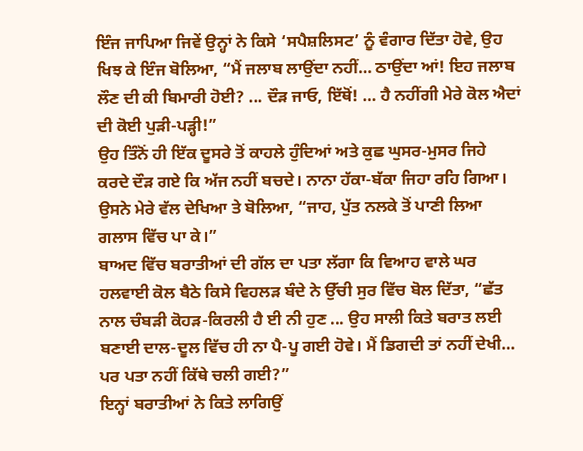ਇੰਜ ਜਾਪਿਆ ਜਿਵੇਂ ਉਨ੍ਹਾਂ ਨੇ ਕਿਸੇ ‘ਸਪੈਸ਼ਲਿਸਟ’ ਨੂੰ ਵੰਗਾਰ ਦਿੱਤਾ ਹੋਵੇ, ਉਹ ਖਿਝ ਕੇ ਇੰਜ ਬੋਲਿਆ, “ਮੈਂ ਜਲਾਬ ਲਾਉਂਦਾ ਨਹੀਂ… ਠਾਉਂਦਾ ਆਂ! ਇਹ ਜਲਾਬ ਲੌਣ ਦੀ ਕੀ ਬਿਮਾਰੀ ਹੋਈ? ... ਦੌੜ ਜਾਓ, ਇੱਥੋਂ! … ਹੈ ਨਹੀਂਗੀ ਮੇਰੇ ਕੋਲ ਐਦਾਂ ਦੀ ਕੋਈ ਪੁੜੀ-ਪੜ੍ਹੀ!”
ਉਹ ਤਿੰਨੋਂ ਹੀ ਇੱਕ ਦੂਸਰੇ ਤੋਂ ਕਾਹਲੇ ਹੁੰਦਿਆਂ ਅਤੇ ਕੁਛ ਘੁਸਰ-ਮੁਸਰ ਜਿਹੇ ਕਰਦੇ ਦੌੜ ਗਏ ਕਿ ਅੱਜ ਨਹੀਂ ਬਚਦੇ। ਨਾਨਾ ਹੱਕਾ-ਬੱਕਾ ਜਿਹਾ ਰਹਿ ਗਿਆ। ਉਸਨੇ ਮੇਰੇ ਵੱਲ ਦੇਖਿਆ ਤੇ ਬੋਲਿਆ, “ਜਾਹ, ਪੁੱਤ ਨਲਕੇ ਤੋਂ ਪਾਣੀ ਲਿਆ ਗਲਾਸ ਵਿੱਚ ਪਾ ਕੇ।”
ਬਾਅਦ ਵਿੱਚ ਬਰਾਤੀਆਂ ਦੀ ਗੱਲ ਦਾ ਪਤਾ ਲੱਗਾ ਕਿ ਵਿਆਹ ਵਾਲੇ ਘਰ ਹਲਵਾਈ ਕੋਲ ਬੈਠੇ ਕਿਸੇ ਵਿਹਲੜ ਬੰਦੇ ਨੇ ਉੱਚੀ ਸੁਰ ਵਿੱਚ ਬੋਲ ਦਿੱਤਾ, “ਛੱਤ ਨਾਲ ਚੰਬੜੀ ਕੋਹੜ-ਕਿਰਲੀ ਹੈ ਈ ਨੀ ਹੁਣ ... ਉਹ ਸਾਲੀ ਕਿਤੇ ਬਰਾਤ ਲਈ ਬਣਾਈ ਦਾਲ-ਦੂਲ ਵਿੱਚ ਹੀ ਨਾ ਪੈ-ਪੂ ਗਈ ਹੋਵੇ। ਮੈਂ ਡਿਗਦੀ ਤਾਂ ਨਹੀਂ ਦੇਖੀ… ਪਰ ਪਤਾ ਨਹੀਂ ਕਿੱਥੇ ਚਲੀ ਗਈ?”
ਇਨ੍ਹਾਂ ਬਰਾਤੀਆਂ ਨੇ ਕਿਤੇ ਲਾਗਿਉਂ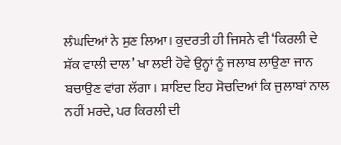ਲੰਘਦਿਆਂ ਨੇ ਸੁਣ ਲਿਆ। ਕੁਦਰਤੀ ਹੀ ਜਿਸਨੇ ਵੀ ‘ਕਿਰਲੀ ਦੇ ਸ਼ੱਕ ਵਾਲੀ ਦਾਲ’ ਖਾ ਲਈ ਹੋਵੇ ਉਨ੍ਹਾਂ ਨੂੰ ਜਲਾਬ ਲਾਉਣਾ ਜਾਨ ਬਚਾਉਣ ਵਾਂਗ ਲੱਗਾ। ਸ਼ਾਇਦ ਇਹ ਸੋਚਦਿਆਂ ਕਿ ਜੁਲਾਬਾਂ ਨਾਲ ਨਹੀਂ ਮਰਦੇ, ਪਰ ਕਿਰਲੀ ਦੀ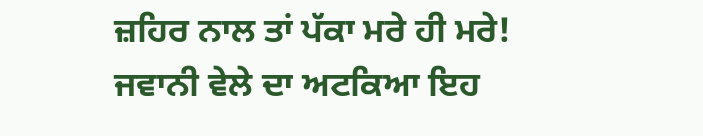ਜ਼ਹਿਰ ਨਾਲ ਤਾਂ ਪੱਕਾ ਮਰੇ ਹੀ ਮਰੇ!
ਜਵਾਨੀ ਵੇਲੇ ਦਾ ਅਟਕਿਆ ਇਹ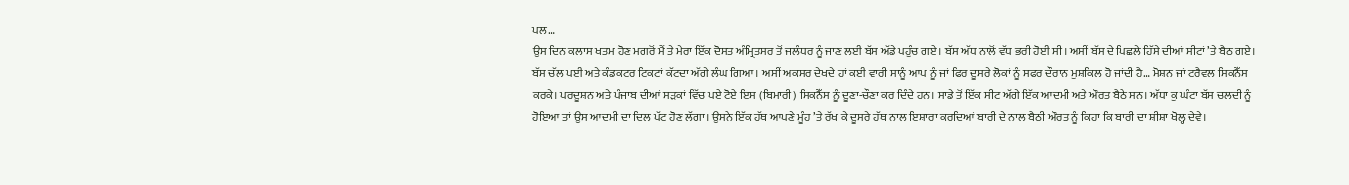ਪਲ…
ਉਸ ਦਿਨ ਕਲਾਸ ਖਤਮ ਹੋਣ ਮਗਰੋਂ ਮੈਂ ਤੇ ਮੇਰਾ ਇੱਕ ਦੋਸਤ ਅੰਮ੍ਰਿਤਸਰ ਤੋਂ ਜਲੰਧਰ ਨੂੰ ਜਾਣ ਲਈ ਬੱਸ ਅੱਡੇ ਪਹੁੰਚ ਗਏ। ਬੱਸ ਅੱਧ ਨਾਲੋਂ ਵੱਧ ਭਰੀ ਹੋਈ ਸੀ। ਅਸੀਂ ਬੱਸ ਦੇ ਪਿਛਲੇ ਹਿੱਸੇ ਦੀਆਂ ਸੀਟਾਂ ’ਤੇ ਬੈਠ ਗਏ। ਬੱਸ ਚੱਲ ਪਈ ਅਤੇ ਕੰਡਕਟਰ ਟਿਕਟਾਂ ਕੱਟਦਾ ਅੱਗੇ ਲੰਘ ਗਿਆ। ਅਸੀਂ ਅਕਸਰ ਦੇਖਦੇ ਹਾਂ ਕਈ ਵਾਰੀ ਸਾਨੂੰ ਆਪ ਨੂੰ ਜਾਂ ਫਿਰ ਦੂਸਰੇ ਲੋਕਾਂ ਨੂੰ ਸਫਰ ਦੌਰਾਨ ਮੁਸ਼ਕਿਲ ਹੋ ਜਾਂਦੀ ਹੈ… ਮੋਸ਼ਨ ਜਾਂ ਟਰੈਵਲ ਸਿਕਨੈੱਸ ਕਰਕੇ। ਪਰਦੂਸ਼ਨ ਅਤੇ ਪੰਜਾਬ ਦੀਆਂ ਸੜਕਾਂ ਵਿੱਚ ਪਏ ਟੋਏ ਇਸ (ਬਿਮਾਰੀ) ਸਿਕਨੈੱਸ ਨੂੰ ਦੂਣਾ-ਚੌਣਾ ਕਰ ਦਿੰਦੇ ਹਨ। ਸਾਡੇ ਤੋਂ ਇੱਕ ਸੀਟ ਅੱਗੇ ਇੱਕ ਆਦਮੀ ਅਤੇ ਔਰਤ ਬੈਠੇ ਸਨ। ਅੱਧਾ ਕੁ ਘੰਟਾ ਬੱਸ ਚਲਦੀ ਨੂੰ ਹੋਇਆ ਤਾਂ ਉਸ ਆਦਮੀ ਦਾ ਦਿਲ ਪੱਟ ਹੋਣ ਲੱਗਾ। ਉਸਨੇ ਇੱਕ ਹੱਥ ਆਪਣੇ ਮੂੰਹ ’ਤੇ ਰੱਖ ਕੇ ਦੂਸਰੇ ਹੱਥ ਨਾਲ ਇਸ਼ਾਰਾ ਕਰਦਿਆਂ ਬਾਰੀ ਦੇ ਨਾਲ ਬੈਠੀ ਔਰਤ ਨੂੰ ਕਿਹਾ ਕਿ ਬਾਰੀ ਦਾ ਸ਼ੀਸ਼ਾ ਖੋਲ੍ਹ ਦੇਵੇ।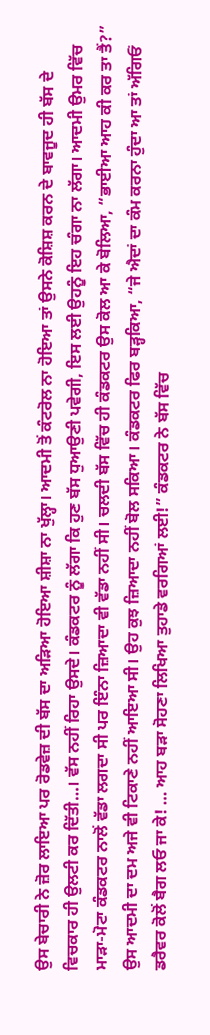ਉਸ ਬੇਚਾਰੀ ਨੇ ਜ਼ੋਰ ਲਾਇਆ ਪਰ ਰੋਡਵੇਜ਼ ਦੀ ਬੱਸ ਦਾ ਅੜਿਆ ਹੋਇਆ ਸ਼ੀਸ਼ਾ ਨਾ ਖੁੱਲ੍ਹਾ। ਆਦਮੀ ਤੋਂ ਕੰਟਰੋਲ ਨਾ ਹੋਇਆ ਤਾਂ ਉਸਨੇ ਕੋਸ਼ਿਸ਼ ਕਰਨ ਦੇ ਬਾਵਜੂਦ ਹੀ ਬੱਸ ਦੇ ਵਿਚਕਾਰ ਹੀ ਉਲਟੀ ਕਰ ਦਿੱਤੀ…। ਵੱਸ ਨਹੀਂ ਰਿਹਾ ਉਸਦੇ। ਕੰਡਕਟਰ ਨੂੰ ਲੱਗਾ ਕਿ ਹੁਣ ਬੱਸ ਧੁਆਉਣੀ ਪਵੇਗੀ, ਇਸ ਲਈ ਉਹਨੂੰ ਇਹ ਚੰਗਾ ਨਾ ਲੱਗਾ। ਆਦਮੀ ਉਮਰ ਵਿੱਚ ਮਾੜਾ-ਮੋਟਾ ਕੰਡਕਟਰ ਨਾਲੋਂ ਵੱਡਾ ਲਗਦਾ ਸੀ ਪਰ ਇੰਨਾ ਜ਼ਿਆਦਾ ਵੀ ਵੱਡਾ ਨਹੀਂ ਸੀ। ਚਲਦੀ ਬੱਸ ਵਿੱਚ ਹੀ ਕੰਡਕਟਰ ਉਸ ਕੋਲ ਆ ਕੇ ਬੋਲਿਆ, “ਭਾਈਆ ਆਹ ਕੀ ਕਰ ਤਾ ਤੈਂ?”
ਉਸ ਆਦਮੀ ਦਾ ਦਮ ਅਜੇ ਵੀ ਟਿਕਾਣੇ ਨਹੀਂ ਆਇਆ ਸੀ। ਉਹ ਕੁਝ ਜ਼ਿਆਦਾ ਨਹੀਂ ਬੋਲ ਸਕਿਆ। ਕੰਡਕਟਰ ਫਿਰ ਬੜ੍ਹਕਿਆ, “ਜੇ ਐਦਾਂ ਦਾ ਕੰਮ ਕਰਨਾ ਹੁੰਦਾ ਆ ਤਾਂ ਅੱਗਿਓਂ ਡਰੈਵਰ ਕੋਲੋਂ ਬੈਗ ਲਓ ਜਾ ਕੇ! … ਆਹ ਬੜਾ ਸੋਹਣਾ ਲਿਖਿਆ ਤੁਹਾਡੇ ਵਰਗਿਆਂ ਲਈ!” ਕੰਡਕਟਰ ਨੇ ਬੱਸ ਵਿੱਚ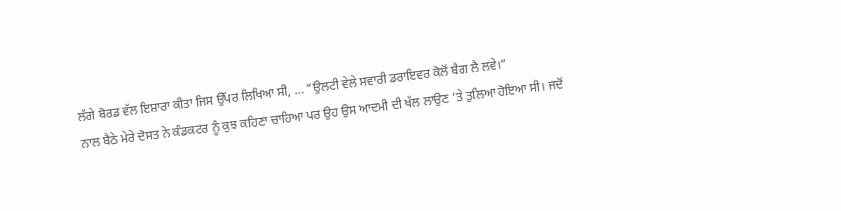ਲੱਗੇ ਬੋਰਡ ਵੱਲ ਇਸ਼ਾਰਾ ਕੀਤਾ ਜਿਸ ਉੱਪਰ ਲਿਖਿਆ ਸੀ, … “ਉਲਟੀ ਵੇਲੇ ਸਵਾਰੀ ਡਰਾਇਵਰ ਕੋਲੋਂ ਬੈਗ ਲੈ ਲਵੇ।”
ਨਾਲ ਬੈਠੇ ਮੇਰੇ ਦੋਸਤ ਨੇ ਕੰਡਕਟਰ ਨੂੰ ਕੁਝ ਕਹਿਣਾ ਚਾਹਿਆ ਪਰ ਉਹ ਉਸ ਆਦਮੀ ਦੀ ਖੱਲ ਲਾਉਣ ’ਤੇ ਤੁਲਿਆ ਹੋਇਆ ਸੀ। ਜਦੋਂ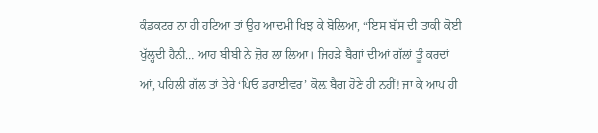ਕੰਡਕਟਰ ਨਾ ਹੀ ਹਟਿਆ ਤਾਂ ਉਹ ਆਦਮੀ ਖਿਝ ਕੇ ਬੋਲਿਆ, “ਇਸ ਬੱਸ ਦੀ ਤਾਕੀ ਕੋਈ ਖੁੱਲ੍ਹਦੀ ਹੈਨੀ… ਆਹ ਬੀਬੀ ਨੇ ਜ਼ੋਰ ਲਾ ਲਿਆ। ਜਿਹੜੇ ਬੈਗਾਂ ਦੀਆਂ ਗੱਲਾਂ ਤੂੰ ਕਰਦਾਂ ਆਂ, ਪਹਿਲੀ ਗੱਲ ਤਾਂ ਤੇਰੇ ‘ਪਿਓ ਡਰਾਈਵਰ’ ਕੋਲ਼ ਬੈਗ ਹੋਣੇ ਹੀ ਨਹੀਂ! ਜਾ ਕੇ ਆਪ ਹੀ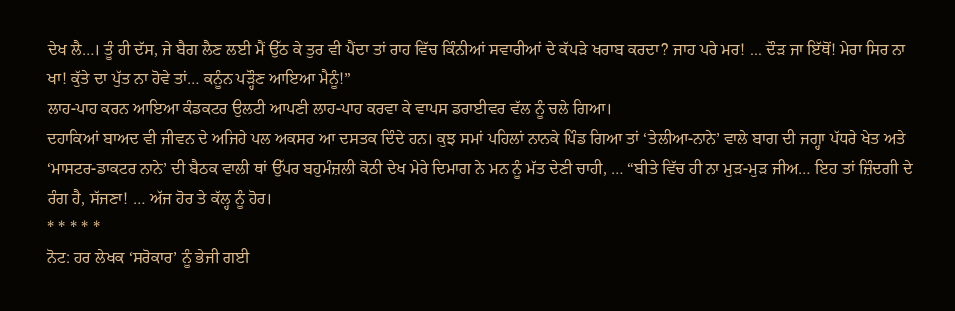ਦੇਖ ਲੈ…। ਤੂੰ ਹੀ ਦੱਸ, ਜੇ ਬੈਗ ਲੈਣ ਲਈ ਮੈਂ ਉੱਠ ਕੇ ਤੁਰ ਵੀ ਪੈਂਦਾ ਤਾਂ ਰਾਹ ਵਿੱਚ ਕਿੰਨੀਆਂ ਸਵਾਰੀਆਂ ਦੇ ਕੱਪੜੇ ਖਰਾਬ ਕਰਦਾ? ਜਾਹ ਪਰੇ ਮਰ! ... ਦੌੜ ਜਾ ਇੱਥੋਂ! ਮੇਰਾ ਸਿਰ ਨਾ ਖਾ! ਕੁੱਤੇ ਦਾ ਪੁੱਤ ਨਾ ਹੋਵੇ ਤਾਂ… ਕਨੂੰਨ ਪੜ੍ਹੌਣ ਆਇਆ ਮੈਨੂੰ!”
ਲਾਹ-ਪਾਹ ਕਰਨ ਆਇਆ ਕੰਡਕਟਰ ਉਲਟੀ ਆਪਣੀ ਲਾਹ-ਪਾਹ ਕਰਵਾ ਕੇ ਵਾਪਸ ਡਰਾਈਵਰ ਵੱਲ ਨੂੰ ਚਲੇ ਗਿਆ।
ਦਹਾਕਿਆਂ ਬਾਅਦ ਵੀ ਜੀਵਨ ਦੇ ਅਜਿਹੇ ਪਲ ਅਕਸਰ ਆ ਦਸਤਕ ਦਿੰਦੇ ਹਨ। ਕੁਝ ਸਮਾਂ ਪਹਿਲਾਂ ਨਾਨਕੇ ਪਿੰਡ ਗਿਆ ਤਾਂ ‘ਤੇਲੀਆ-ਨਾਨੇ’ ਵਾਲੇ ਬਾਗ ਦੀ ਜਗ੍ਹਾ ਪੱਧਰੇ ਖੇਤ ਅਤੇ ‘ਮਾਸਟਰ-ਡਾਕਟਰ ਨਾਨੇ’ ਦੀ ਬੈਠਕ ਵਾਲੀ ਥਾਂ ਉੱਪਰ ਬਹੁਮੰਜ਼ਲੀ ਕੋਠੀ ਦੇਖ ਮੇਰੇ ਦਿਮਾਗ ਨੇ ਮਨ ਨੂੰ ਮੱਤ ਦੇਣੀ ਚਾਹੀ, … “ਬੀਤੇ ਵਿੱਚ ਹੀ ਨਾ ਮੁੜ-ਮੁੜ ਜੀਅ… ਇਹ ਤਾਂ ਜ਼ਿੰਦਗੀ ਦੇ ਰੰਗ ਹੈ, ਸੱਜਣਾ! … ਅੱਜ ਹੋਰ ਤੇ ਕੱਲ੍ਹ ਨੂੰ ਹੋਰ।
* * * * *
ਨੋਟ: ਹਰ ਲੇਖਕ ‘ਸਰੋਕਾਰ’ ਨੂੰ ਭੇਜੀ ਗਈ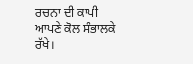ਰਚਨਾ ਦੀ ਕਾਪੀ ਆਪਣੇ ਕੋਲ ਸੰਭਾਲਕੇ ਰੱਖੇ।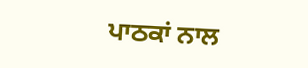ਪਾਠਕਾਂ ਨਾਲ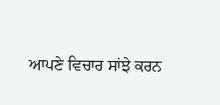ਆਪਣੇ ਵਿਚਾਰ ਸਾਂਝੇ ਕਰਨ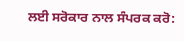ਲਈ ਸਰੋਕਾਰ ਨਾਲ ਸੰਪਰਕ ਕਰੋ: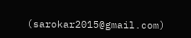(sarokar2015@gmail.com)